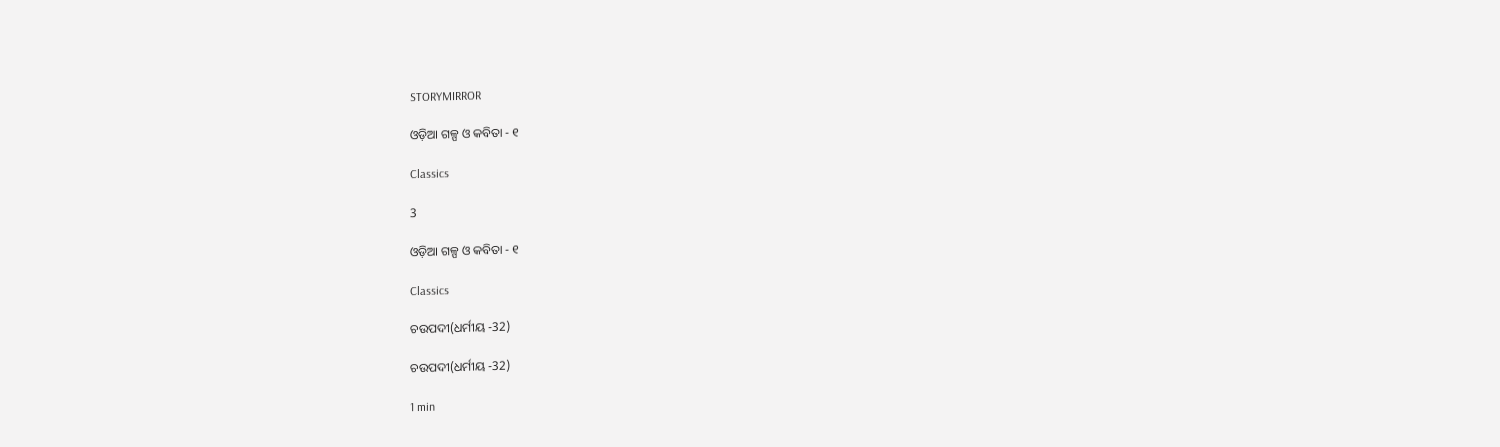STORYMIRROR

ଓଡ଼ିଆ ଗଳ୍ପ ଓ କବିତା - ୧

Classics

3

ଓଡ଼ିଆ ଗଳ୍ପ ଓ କବିତା - ୧

Classics

ଚଉପଦୀ(ଧର୍ମୀୟ -32)

ଚଉପଦୀ(ଧର୍ମୀୟ -32)

1 min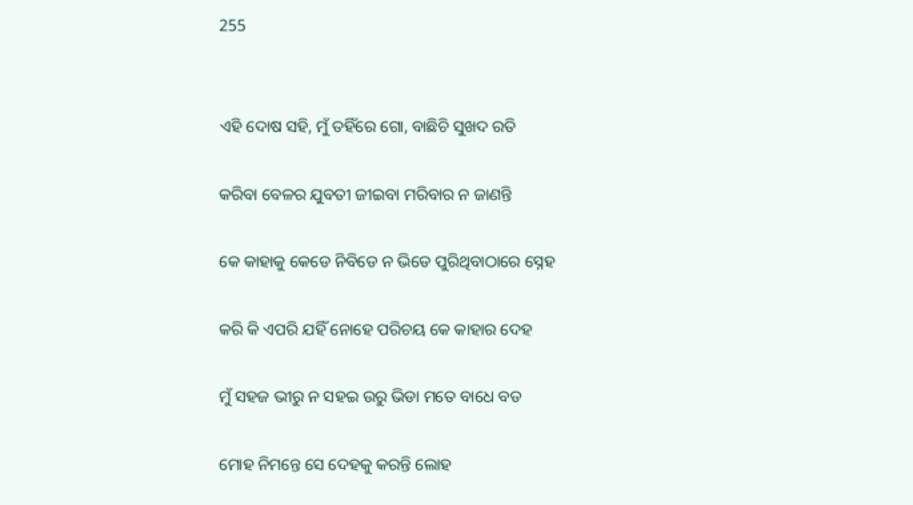255


ଏହି ଦୋଷ ସହି, ମୁଁ ତହିଁରେ ଗୋ, ବାଛିଚି ସୁଖଦ ରତି

କରିବା ବେଳର ଯୁବତୀ ଜୀଇବା ମରିବାର ନ ଜାଣନ୍ତି

କେ କାହାକୁ କେଡେ ନିବିଡେ ନ ଭିଡେ ପୁରିଥିବାଠାରେ ସ୍ନେହ

କରି କି ଏପରି ଯହିଁ ନୋହେ ପରିଚୟ କେ କାହାର ଦେହ

ମୁଁ ସହଜ ଭୀରୁ ନ ସହଇ ଉରୁ ଭିଡା ମତେ ବାଧେ ବଡ

ମୋହ ନିମନ୍ତେ ସେ ଦେହକୁ କରନ୍ତି ଲୋହ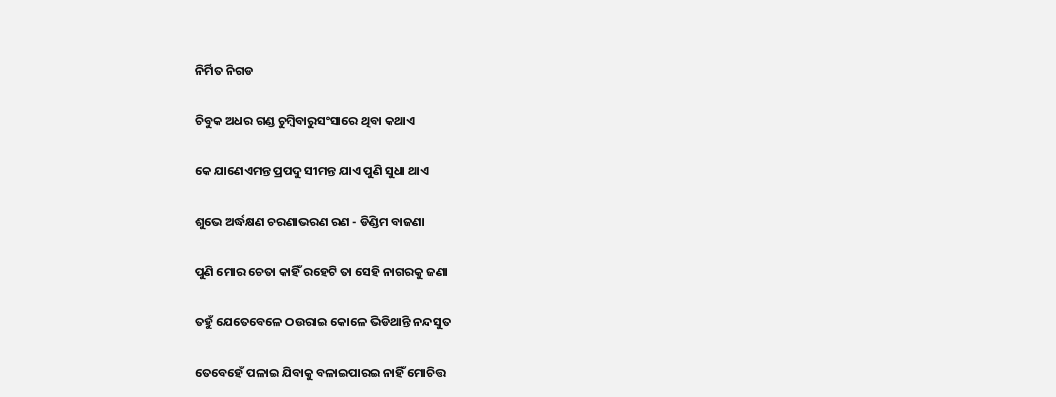ନିର୍ମିତ ନିଗଡ

ଚିବୁକ ଅଧର ଗଣ୍ଡ ଚୁମ୍ବିବାରୁସଂସାରେ ଥିବା କଥାଏ

କେ ଯାଣେଏମନ୍ତ ପ୍ରପଦୁ ସୀମନ୍ତ ଯାଏ ପୁଣି ସୁଧା ଥାଏ

ଶୁଭେ ଅର୍ଦ୍ଧକ୍ଷଣ ଚରଣାଭରଣ ରଣ - ଡିଣ୍ଡିମ ବାଜଣା

ପୁଣି ମୋର ଚେତା କାହିଁ ରହେଟି ତା ସେହି ନାଗରକୁ ଜଣା

ତହୁଁ ଯେତେବେଳେ ଠଉରାଇ କୋଳେ ଭିଡିଥାନ୍ତି ନନ୍ଦସୁତ

ତେବେହେଁ ପଳାଇ ଯିବାକୁ ବଳାଇପାରଇ ନାହିଁ ମୋଚିତ୍ତ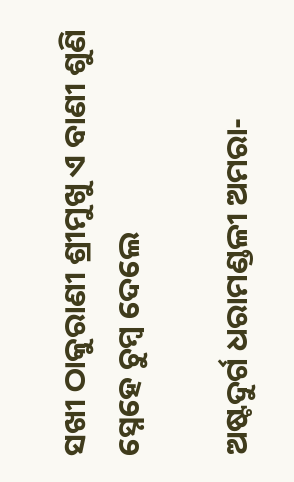ସଖୀ ଠାକୁରାଣୀ ଶ୍ରୀମୁଖୁ ଏ ବାଣୀ ଶୁଣି ସ୍ନେହେ ଚୁମ୍ବ ଦେଲେ

ଅଷ୍ଟଦୁର୍ଗ ଧରାମଣ୍ଡଳୀ ଅମରା-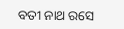ବତୀ ନାଥ ରସେ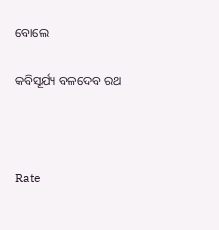ବୋଲେ

କବିସୂର୍ଯ୍ୟ ବଳଦେବ ରଥ



Rate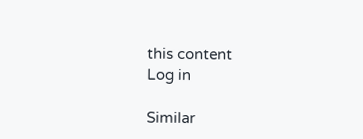this content
Log in

Similar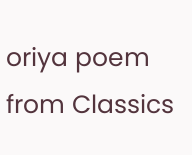oriya poem from Classics